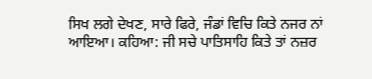ਸਿਖ ਲਗੇ ਦੇਖਣ, ਸਾਰੇ ਫਿਰੇ, ਜੰਡਾਂ ਵਿਚਿ ਕਿਤੇ ਨਜਰ ਨਾਂ ਆਇਆ। ਕਹਿਆ: ਜੀ ਸਚੇ ਪਾਤਿਸਾਹਿ ਕਿਤੇ ਤਾਂ ਨਜ਼ਰ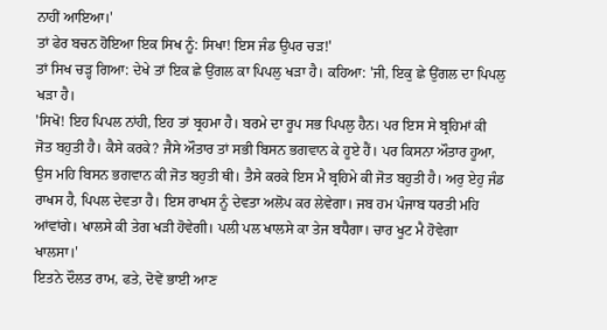ਨਾਹੀਂ ਆਇਆ।'
ਤਾਂ ਫੇਰ ਬਚਨ ਹੋਇਆ ਇਕ ਸਿਖ ਨੂੰ: ਸਿਖਾ! ਇਸ ਜੰਡ ਉਪਰ ਚੜ!'
ਤਾਂ ਸਿਖ ਚੜ੍ਹ ਗਿਆ: ਦੇਖੇ ਤਾਂ ਇਕ ਛੇ ਉਂਗਲ ਕਾ ਪਿਪਲੁ ਖੜਾ ਹੈ। ਕਹਿਆ: 'ਜੀ, ਇਕੁ ਛੇ ਉਂਗਲ ਦਾ ਪਿਪਲੁ ਖੜਾ ਹੈ।
'ਸਿਖੋ! ਇਹ ਪਿਪਲ ਨਾਂਹੀ, ਇਹ ਤਾਂ ਬ੍ਰਹਮਾ ਹੈ। ਬਰਮੇ ਦਾ ਰੂਪ ਸਭ ਪਿਪਲੁ ਹੈਨ। ਪਰ ਇਸ ਸੇ ਬ੍ਰਹਿਮਾਂ ਕੀ ਜੋਤ ਬਹੁਤੀ ਹੈ। ਕੈਸੇ ਕਰਕੇ? ਜੈਸੇ ਔਤਾਰ ਤਾਂ ਸਭੀ ਬਿਸਨ ਭਗਵਾਨ ਕੇ ਹੂਏ ਹੈਂ। ਪਰ ਕਿਸਨਾ ਔਤਾਰ ਹੂਆ, ਉਸ ਮਹਿ ਬਿਸਨ ਭਗਵਾਨ ਕੀ ਜੋਤ ਬਹੁਤੀ ਥੀ। ਤੈਸੇ ਕਰਕੇ ਇਸ ਮੈ ਬ੍ਰਹਿਮੇ ਕੀ ਜੋਤ ਬਹੁਤੀ ਹੈ। ਅਰੁ ਏਹੁ ਜੰਡ ਰਾਖਸ ਹੈ, ਪਿਪਲ ਦੇਵਤਾ ਹੈ। ਇਸ ਰਾਖਸ ਨੂੰ ਦੇਵਤਾ ਅਲੋਪ ਕਰ ਲੇਵੇਗਾ। ਜਬ ਹਮ ਪੰਜਾਬ ਧਰਤੀ ਮਹਿ ਆਂਵਾਂਗੇ। ਖਾਲਸੇ ਕੀ ਤੇਗ ਖੜੀ ਹੋਵੇਗੀ। ਪਲੀ ਪਲ ਖਾਲਸੇ ਕਾ ਤੇਜ ਬਧੈਗਾ। ਚਾਰ ਖੂਟ ਮੈ ਹੋਵੇਗਾ ਖਾਲਸਾ।'
ਇਤਨੇ ਦੌਲਤ ਰਾਮ, ਫਤੇ, ਦੋਵੇਂ ਭਾਈ ਆਣ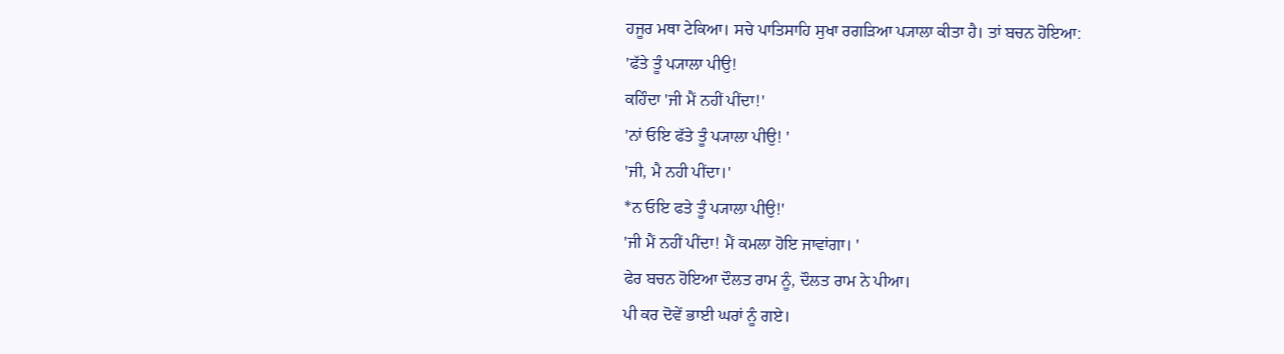ਹਜੂਰ ਮਥਾ ਟੇਕਿਆ। ਸਚੇ ਪਾਤਿਸਾਹਿ ਸੁਖਾ ਰਗੜਿਆ ਪ੍ਯਾਲਾ ਕੀਤਾ ਹੈ। ਤਾਂ ਬਚਨ ਹੋਇਆ:
'ਫੱਤੇ ਤੂੰ ਪ੍ਯਾਲਾ ਪੀਉ!
ਕਹਿੰਦਾ 'ਜੀ ਮੈਂ ਨਹੀਂ ਪੀਂਦਾ!'
'ਨਾਂ ਓਇ ਫੱਤੇ ਤੂੰ ਪ੍ਯਾਲਾ ਪੀਉ! '
'ਜੀ, ਮੈ ਨਹੀ ਪੀਂਦਾ।'
*ਨ ਓਇ ਫਤੇ ਤੂੰ ਪ੍ਯਾਲਾ ਪੀਉ!'
'ਜੀ ਮੈਂ ਨਹੀਂ ਪੀਂਦਾ! ਮੈਂ ਕਮਲਾ ਹੋਇ ਜਾਵਾਂਗਾ। '
ਫੇਰ ਬਚਨ ਹੋਇਆ ਦੌਲਤ ਰਾਮ ਨੂੰ, ਦੌਲਤ ਰਾਮ ਨੇ ਪੀਆ।
ਪੀ ਕਰ ਦੋਵੇਂ ਭਾਈ ਘਰਾਂ ਨੂੰ ਗਏ।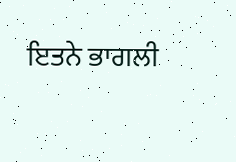ਇਤਨੇ ਭਾਗਲੀ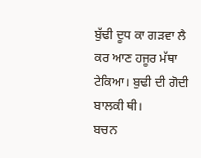ਬੁੱਢੀ ਦੂਧ ਕਾ ਗੜਵਾ ਲੈ ਕਰ ਆਣ ਹਜੂਰ ਮੱਥਾ ਟੇਕਿਆ। ਬੁਢੀ ਦੀ ਗੋਦੀ ਬਾਲਕੀ ਥੀ।
ਬਚਨ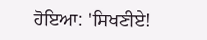ਹੋਇਆ: 'ਸਿਖਣੀਏ!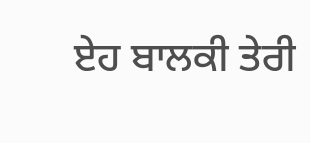ਏਹ ਬਾਲਕੀ ਤੇਰੀ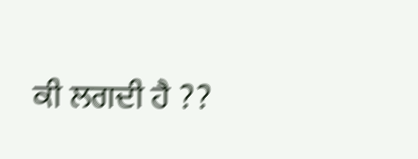ਕੀ ਲਗਦੀ ਹੈ ??